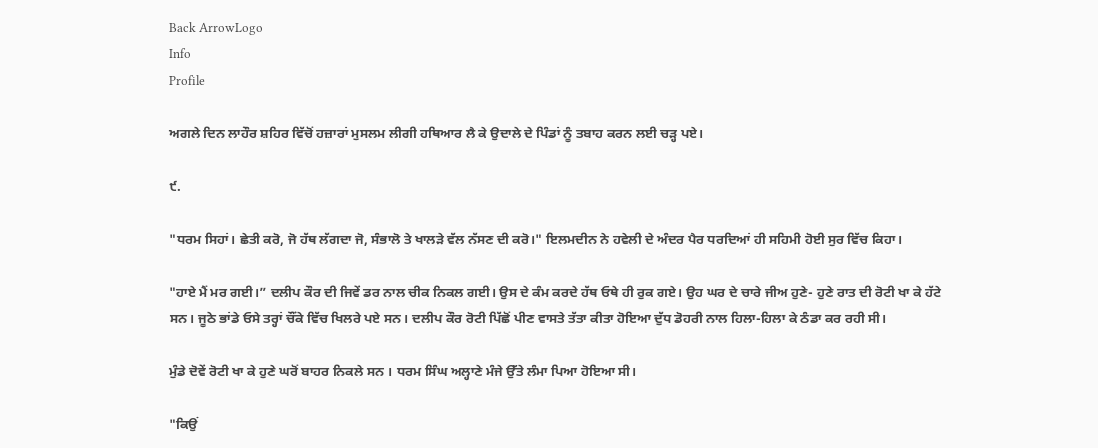Back ArrowLogo
Info
Profile

ਅਗਲੇ ਦਿਨ ਲਾਹੌਰ ਸ਼ਹਿਰ ਵਿੱਚੋਂ ਹਜ਼ਾਰਾਂ ਮੁਸਲਮ ਲੀਗੀ ਹਥਿਆਰ ਲੈ ਕੇ ਉਦਾਲੇ ਦੇ ਪਿੰਡਾਂ ਨੂੰ ਤਬਾਹ ਕਰਨ ਲਈ ਚੜ੍ਹ ਪਏ।

੯.

"ਧਰਮ ਸਿਹਾਂ। ਛੇਤੀ ਕਰੋ, ਜੋ ਹੱਥ ਲੱਗਦਾ ਜੋ, ਸੰਭਾਲੋ ਤੇ ਖਾਲੜੇ ਵੱਲ ਨੱਸਣ ਦੀ ਕਰੋ।" ਇਲਮਦੀਨ ਨੇ ਹਵੇਲੀ ਦੇ ਅੰਦਰ ਪੈਰ ਧਰਦਿਆਂ ਹੀ ਸਹਿਮੀ ਹੋਈ ਸੁਰ ਵਿੱਚ ਕਿਹਾ।

"ਹਾਏ ਮੈਂ ਮਰ ਗਈ।” ਦਲੀਪ ਕੌਰ ਦੀ ਜਿਵੇਂ ਡਰ ਨਾਲ ਚੀਕ ਨਿਕਲ ਗਈ। ਉਸ ਦੇ ਕੰਮ ਕਰਦੇ ਹੱਥ ਓਥੇ ਹੀ ਰੁਕ ਗਏ। ਉਹ ਘਰ ਦੇ ਚਾਰੇ ਜੀਅ ਹੁਣੇ- ਹੁਣੇ ਰਾਤ ਦੀ ਰੋਟੀ ਖਾ ਕੇ ਹੱਟੇ ਸਨ। ਜੂਠੇ ਭਾਂਡੇ ਓਸੇ ਤਰ੍ਹਾਂ ਚੌਂਕੇ ਵਿੱਚ ਖਿਲਰੇ ਪਏ ਸਨ। ਦਲੀਪ ਕੌਰ ਰੋਟੀ ਪਿੱਛੋਂ ਪੀਣ ਵਾਸਤੇ ਤੱਤਾ ਕੀਤਾ ਹੋਇਆ ਦੁੱਧ ਡੋਹਰੀ ਨਾਲ ਹਿਲਾ-ਹਿਲਾ ਕੇ ਠੰਡਾ ਕਰ ਰਹੀ ਸੀ।

ਮੁੰਡੇ ਦੋਵੇਂ ਰੋਟੀ ਖਾ ਕੇ ਹੁਣੇ ਘਰੋਂ ਬਾਹਰ ਨਿਕਲੇ ਸਨ । ਧਰਮ ਸਿੰਘ ਅਲ੍ਹਾਣੇ ਮੰਜੇ ਉੱਤੇ ਲੰਮਾ ਪਿਆ ਹੋਇਆ ਸੀ।

"ਕਿਉਂ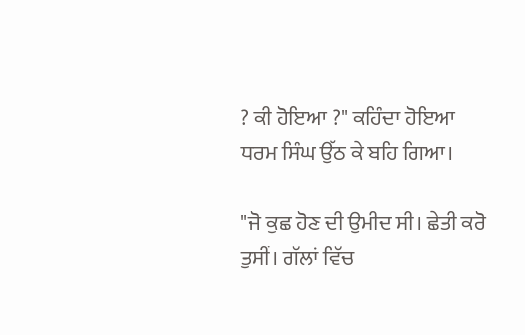? ਕੀ ਹੋਇਆ ?" ਕਹਿੰਦਾ ਹੋਇਆ ਧਰਮ ਸਿੰਘ ਉੱਠ ਕੇ ਬਹਿ ਗਿਆ।

"ਜੋ ਕੁਛ ਹੋਣ ਦੀ ਉਮੀਦ ਸੀ। ਛੇਤੀ ਕਰੋ ਤੁਸੀਂ। ਗੱਲਾਂ ਵਿੱਚ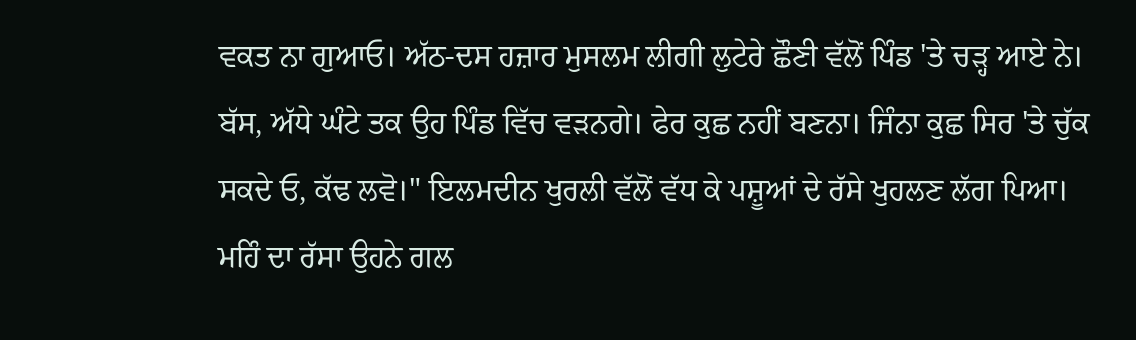ਵਕਤ ਨਾ ਗੁਆਓ। ਅੱਠ-ਦਸ ਹਜ਼ਾਰ ਮੁਸਲਮ ਲੀਗੀ ਲੁਟੇਰੇ ਛੌਣੀ ਵੱਲੋਂ ਪਿੰਡ 'ਤੇ ਚੜ੍ਹ ਆਏ ਨੇ। ਬੱਸ, ਅੱਧੇ ਘੰਟੇ ਤਕ ਉਹ ਪਿੰਡ ਵਿੱਚ ਵੜਨਗੇ। ਫੇਰ ਕੁਛ ਨਹੀਂ ਬਣਨਾ। ਜਿੰਨਾ ਕੁਛ ਸਿਰ 'ਤੇ ਚੁੱਕ ਸਕਦੇ ਓ, ਕੱਢ ਲਵੋ।" ਇਲਮਦੀਨ ਖੁਰਲੀ ਵੱਲੋਂ ਵੱਧ ਕੇ ਪਸ਼ੂਆਂ ਦੇ ਰੱਸੇ ਖੁਹਲਣ ਲੱਗ ਪਿਆ। ਮਹਿੰ ਦਾ ਰੱਸਾ ਉਹਨੇ ਗਲ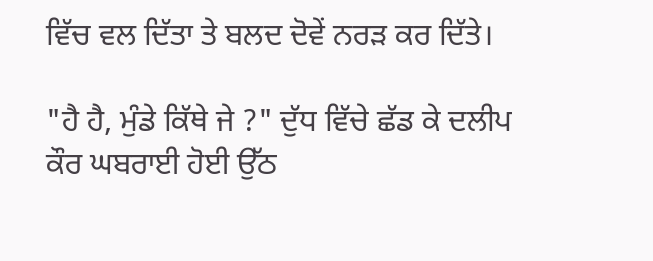ਵਿੱਚ ਵਲ ਦਿੱਤਾ ਤੇ ਬਲਦ ਦੋਵੇਂ ਨਰੜ ਕਰ ਦਿੱਤੇ।

"ਹੈ ਹੈ, ਮੁੰਡੇ ਕਿੱਥੇ ਜੇ ?" ਦੁੱਧ ਵਿੱਚੇ ਛੱਡ ਕੇ ਦਲੀਪ ਕੌਰ ਘਬਰਾਈ ਹੋਈ ਉੱਠ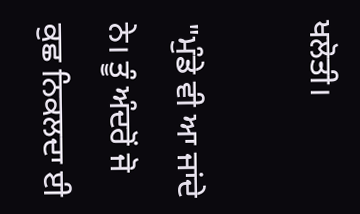ਖਲੋਤੀ।

"ਮੁੰਡੇ ਵੀ ਆ ਜਾਂਦੇ ਨੇ। ਤੂੰ ਅੰਦਰੋਂ ਜੋ ਕੁਛ ਨਿਕਲਦਾ ਈ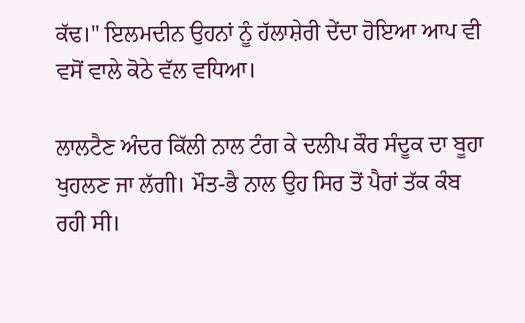ਕੱਢ।" ਇਲਮਦੀਨ ਉਹਨਾਂ ਨੂੰ ਹੱਲਾਸ਼ੇਰੀ ਦੇਂਦਾ ਹੋਇਆ ਆਪ ਵੀ ਵਸੋਂ ਵਾਲੇ ਕੋਠੇ ਵੱਲ ਵਧਿਆ।

ਲਾਲਟੈਣ ਅੰਦਰ ਕਿੱਲੀ ਨਾਲ ਟੰਗ ਕੇ ਦਲੀਪ ਕੌਰ ਸੰਦੂਕ ਦਾ ਬੂਹਾ ਖੁਹਲਣ ਜਾ ਲੱਗੀ। ਮੌਤ-ਭੈ ਨਾਲ ਉਹ ਸਿਰ ਤੋਂ ਪੈਰਾਂ ਤੱਕ ਕੰਬ ਰਹੀ ਸੀ।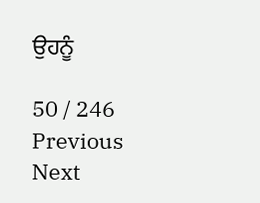ਉਹਨੂੰ

50 / 246
Previous
Next